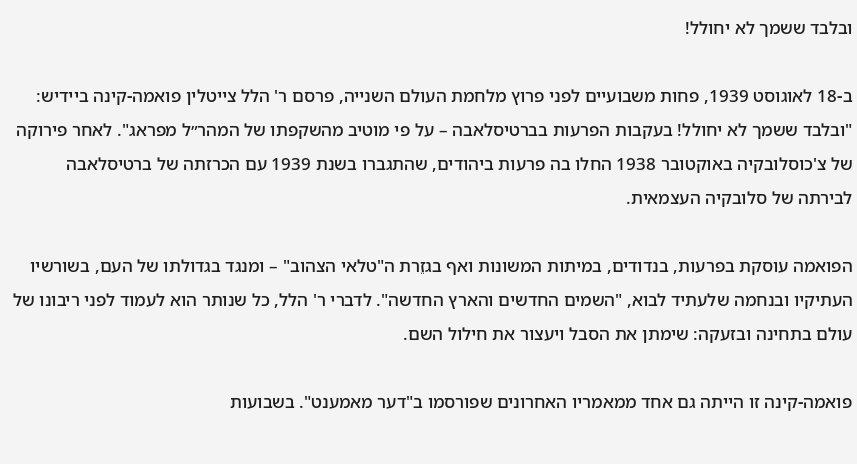ובלבד ששמך לא יחולל!

ב-18 לאוגוסט 1939, פחות משבועיים לפני פרוץ מלחמת העולם השנייה, פרסם ר' הלל צייטלין פואמה-קינה ביידיש: "ובלבד ששמך לא יחולל! בעקבות הפרעות בברטיסלאבה – על פי מוטיב מהשקפתו של המהר״ל מפראג". לאחר פירוקה של צ'כוסלובקיה באוקטובר 1938 החלו בה פרעות ביהודים, שהתגברו בשנת 1939 עם הכרזתה של ברטיסלאבה לבירתה של סלובקיה העצמאית.

הפואמה עוסקת בפרעות, בנדודים, במיתות המשונות ואף בגזֵרת ה"טלאי הצהוב" – ומנגד בגדולתו של העם, בשורשיו העתיקיו ובנחמה שלעתיד לבוא, "השמים החדשים והארץ החדשה". לדברי ר' הלל, כל שנותר הוא לעמוד לפני ריבונו של עולם בתחינה ובזעקה: שימתן את הסבל ויעצור את חילול השם.

פואמה-קינה זו הייתה גם אחד ממאמריו האחרונים שפורסמו ב"דער מאמענט". בשבועות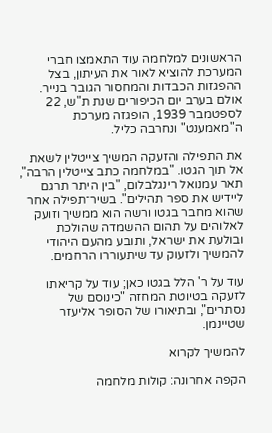הראשונים למלחמה עוד התאמצו חברי המערכת להוציא לאור את העיתון, בצל ההפגזות הכבדות והמחסור הגובר בנייר. אולם בערב יום הכיפורים שנת ת"ש, 22 לספטמבר 1939, הופגזה מערכת ה"מאמענט" ונחרבה כליל.

את התפילה והזעקה המשיך צייטלין לשאת אל תוך הגטו. "במלחמה כתב צייטלין הרבה", תאר עמנואל רינגלבלום, "בין היתר תרגם ליידיש את ספר תהילים". בשיר־תפילה אחר שהוא מחבר בגטו ורשה הוא ממשיך וזועק לאלוהים על תהום ההשמדה שהולכת ובולעת את ישראל, ותובע מהעם היהודי להמשיך ולזעוק עד שיתעוררו הרחמים.

עוד על ר' הלל בגטו כאן; עוד על קריאתו לזעקה בטיוטת המחזה "כינוסם של נסתרים", ובתיאורו של הסופר אליעזר שטיינמן.

להמשיך לקרוא

הקפה אחרונה: קולות מלחמה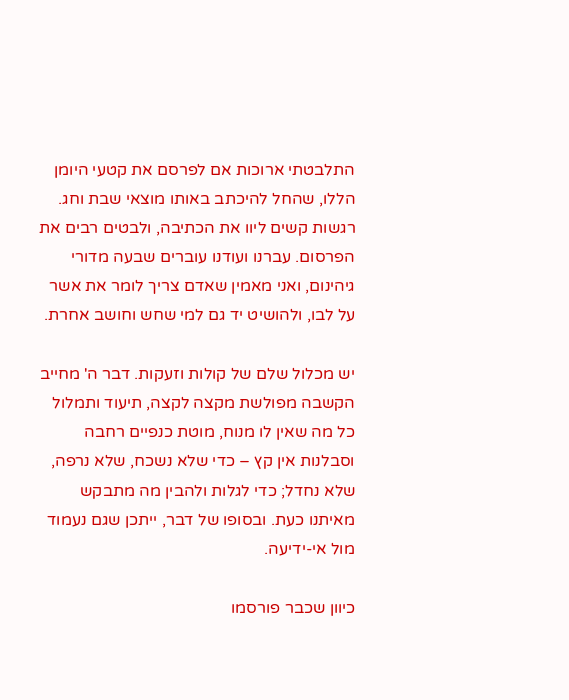התלבטתי ארוכות אם לפרסם את קטעי היומן הללו, שהחל להיכתב באותו מוצאי שבת וחג. רגשות קשים ליוו את הכתיבה, ולבטים רבים את הפרסום. עברנו ועודנו עוברים שבעה מדורי גיהינום, ואני מאמין שאדם צריך לומר את אשר על לבו, ולהושיט יד גם למי שחש וחושב אחרת.

יש מכלול שלם של קולות וזעקות. דבר ה' מחייב הקשבה מפולשת מקצה לקצה, תיעוד ותמלול כל מה שאין לו מנוח, מוטת כנפיים רחבה וסבלנות אין קץ – כדי שלא נשכח, שלא נרפה, שלא נחדל; כדי לגלות ולהבין מה מתבקש מאיתנו כעת. ובסופו של דבר, ייתכן שגם נעמוד מול אי-ידיעה.

כיוון שכבר פורסמו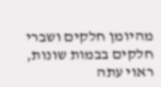מהיומן חלקים ושברי חלקים בבמות שונות, ראוי עתה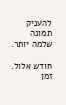להעניק תמונה שלמה יותר.

חודש אלול. זמן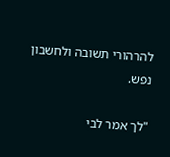להרהורי תשובה ולחשבון נפש.

"לך אמר לבי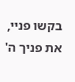בקשו פניי, את פניך ה'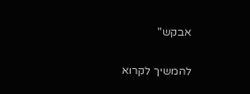אבקש"

להמשיך לקרוא